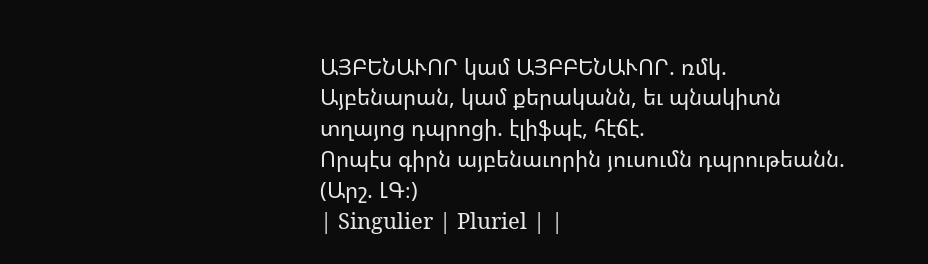ԱՅԲԵՆԱՒՈՐ կամ ԱՅԲԲԵՆԱՒՈՐ. ռմկ. Այբենարան, կամ քերականն, եւ պնակիտն տղայոց դպրոցի. էլիֆպէ, հէճէ.
Որպէս գիրն այբենաւորին յուսումն դպրութեանն. (Արշ. ԼԳ։)
| Singulier | Pluriel | |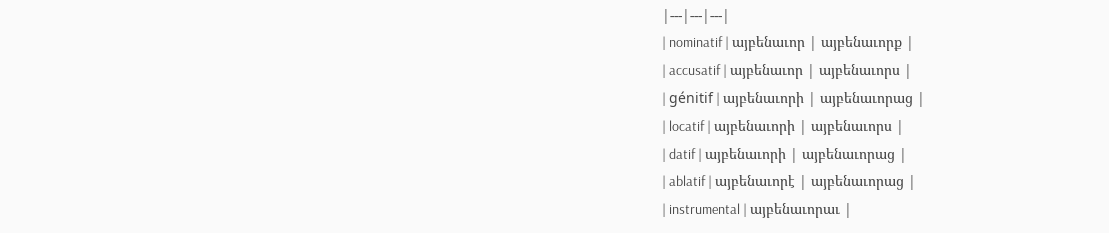|---|---|---|
| nominatif | այբենաւոր | այբենաւորք |
| accusatif | այբենաւոր | այբենաւորս |
| génitif | այբենաւորի | այբենաւորաց |
| locatif | այբենաւորի | այբենաւորս |
| datif | այբենաւորի | այբենաւորաց |
| ablatif | այբենաւորէ | այբենաւորաց |
| instrumental | այբենաւորաւ |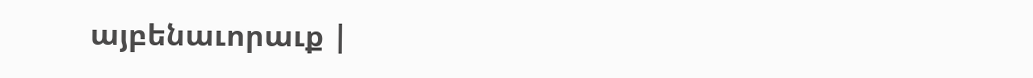այբենաւորաւք |